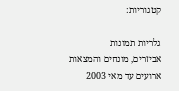קטגוריות:

גלריות תמונות
אביזרים, מונחים והמצאות
ארועים עד מאי 2003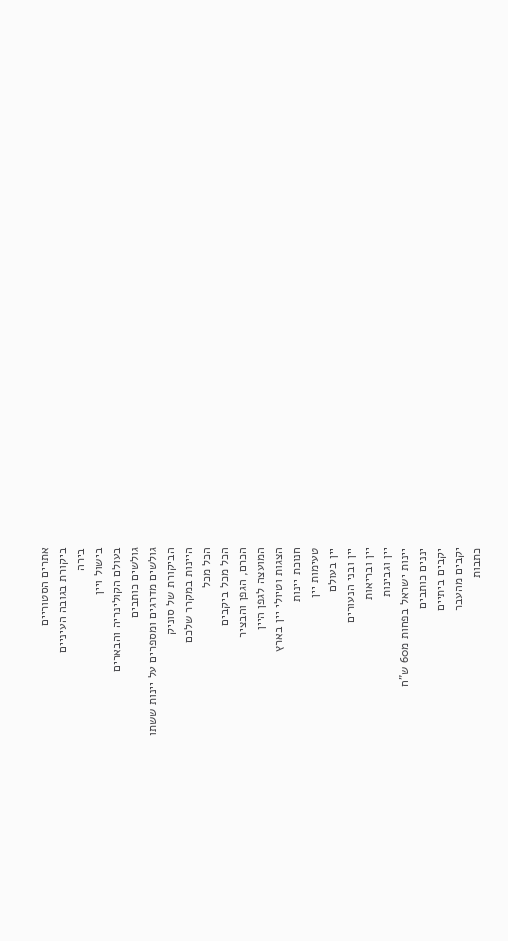אתרים הסטוריים
ביקורת בגובה העיניים
בירה
בישול ויין
בעולם הקולינריה והבארים
גולשים כותבים
גולשים מדרגים ומספרים על יינות ששתו
הביקורת של סוניק
היינות במקרר שלכם
הכל מכל
הכל מכל ביקבים
הכרם, הגפן והבציר
המועצה לגפן היין
הצגות וטיולי יין בארץ
חנוכת יינות
טעימות יין
יין בעולם
יין ובני הנעורים
יין ובריאות
יין וגבינות
יינות ישראל בפחות מ60 ש"ח
יננים כותבים
יקבים ביתיים
יקבים מהעבר
כתבות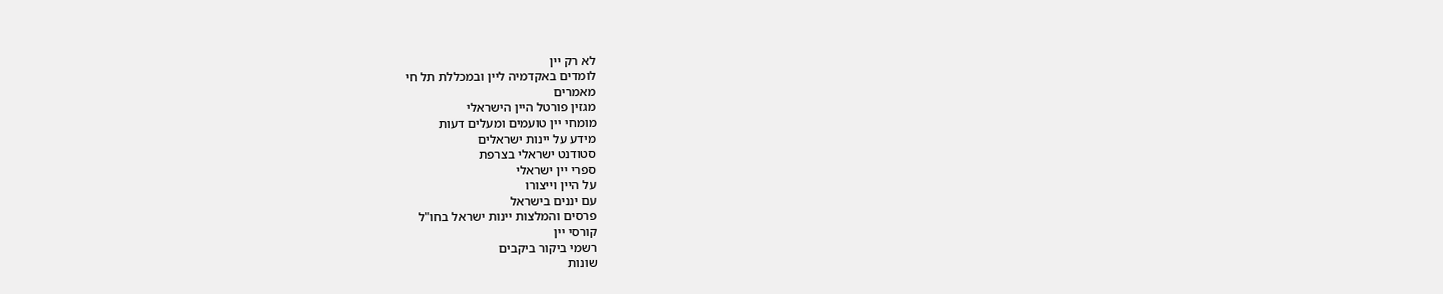לא רק יין
לומדים באקדמיה ליין ובמכללת תל חי
מאמרים
מגזין פורטל היין הישראלי
מומחי יין טועמים ומעלים דעות
מידע על יינות ישראלים
סטודנט ישראלי בצרפת
ספרי יין ישראלי
על היין וייצורו
עם יננים בישראל
פרסים והמלצות יינות ישראל בחו"ל
קורסי יין
רשמי ביקור ביקבים
שונות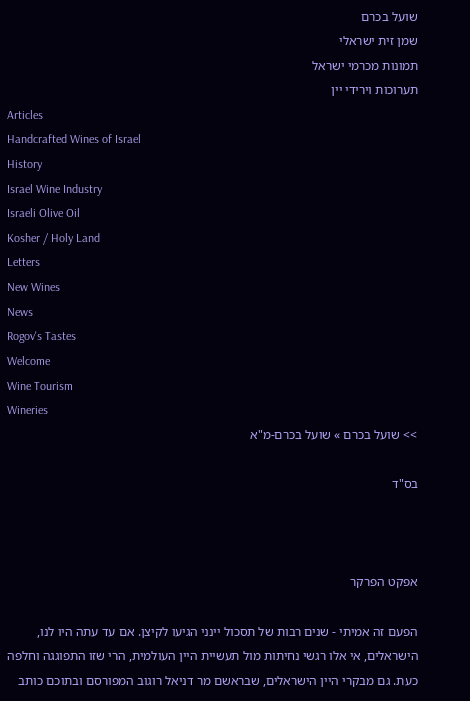שועל בכרם
שמן זית ישראלי
תמונות מכרמי ישראל
תערוכות וירידי יין
Articles
Handcrafted Wines of Israel
History
Israel Wine Industry
Israeli Olive Oil
Kosher / Holy Land
Letters
New Wines
News
Rogov's Tastes
Welcome
Wine Tourism
Wineries
>> שועל בכרם » שועל בכרם-מ"א

בס"ד



אפקט הפרקר

הפעם זה אמיתי - שנים רבות של תסכול יינני הגיעו לקיצן. אם עד עתה היו לנו, הישראלים, אי אלו רגשי נחיתות מול תעשיית היין העולמית, הרי שזו התפוגגה וחלפה כעת. גם מבקרי היין הישראלים, שבראשם מר דניאל רוגוב המפורסם ובתוכם כותב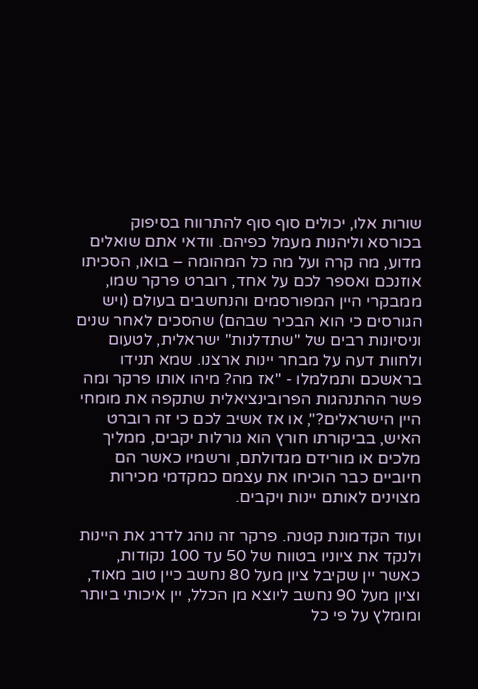שורות אלו, יכולים סוף סוף להתרווח בסיפוק בכורסא וליהנות מעמל כפיהם. וודאי אתם שואלים מדוע, מה קרה ועל מה כל המהומה – בואו, הסכיתו אוזנכם ואספר לכם על אחד, רוברט פרקר שמו, ממבקרי היין המפורסמים והנחשבים בעולם (ויש הגורסים כי הוא הבכיר שבהם) שהסכים לאחר שנים וניסיונות רבים של "שתדלנות" ישראלית, לטעום ולחוות דעה על מבחר יינות ארצנו. שמא תנידו בראשכם ותמלמלו - "אז מה? מיהו אותו פרקר ומה פשר ההתנהגות הפרובינציאלית שתקפה את מומחי היין הישראלים?", או אז אשיב לכם כי זה רוברט האיש, בביקורתו חורץ הוא גורלות יקבים, ממליך מלכים או מורידם מגדולתם, ורשמיו כאשר הם חיוביים כבר הוכיחו את עצמם כמקדמי מכירות מצוינים לאותם יינות ויקבים.

ועוד הקדמונת קטנה. פרקר זה נוהג לדרג את היינות ולנקד את ציוניו בטווח של 50 עד 100 נקודות, כאשר יין שקיבל ציון מעל 80 נחשב כיין טוב מאוד, וציון מעל 90 נחשב ליוצא מן הכלל, יין איכותי ביותר ומומלץ על פי כל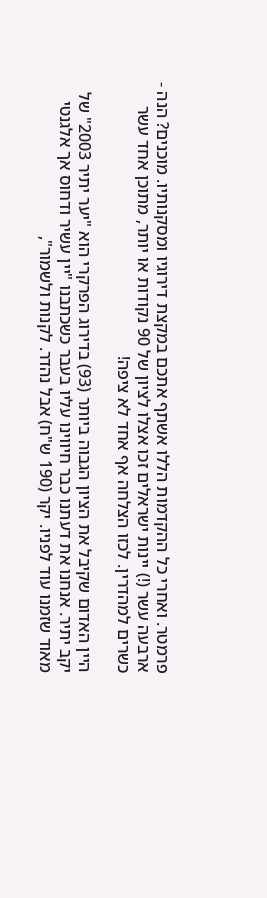פרמטר. ואחרי כל ההקדמות הללו אשתף אתכם במקצת דירוגיו ומסקנותיו. מוכנים? הנה - ארבעה עשר (!) יינות ישראלים זכו אצלו לציון של 90 נקודות או יותר, מתוכן אחד עשר כשרים למהדרין. לכזו הצלחה אף אחד לא ציפה!

היין האדום שקיבל את הציון הגבוה ביותר (93) בדירוג הפרקרי הוא "יער יתיר 2003" של יקב יתיר. אנחנו את דעתנו כבר חיווינו עליו בעבר כשכתבנו "יין עשיר ודחוס אך אלגנטי מאוד שזמנו עוד לפניו. יקר (190 ש"ח) אבל נהדר. לקנות ולשמור",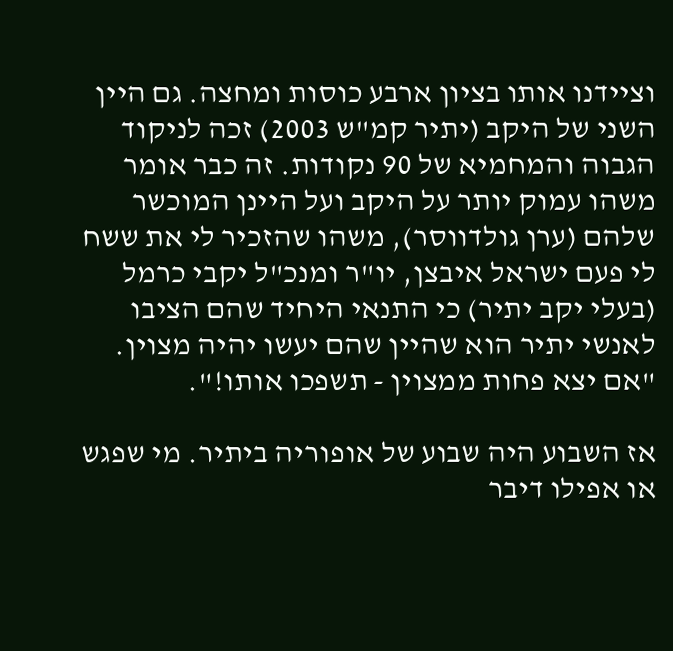וציידנו אותו בציון ארבע כוסות ומחצה. גם היין השני של היקב (יתיר קמ"ש 2003) זכה לניקוד הגבוה והמחמיא של 90 נקודות. זה כבר אומר משהו עמוק יותר על היקב ועל היינן המוכשר שלהם (ערן גולדווסר), משהו שהזכיר לי את ששח לי פעם ישראל איבצן, יו"ר ומנכ"ל יקבי כרמל (בעלי יקב יתיר) כי התנאי היחיד שהם הציבו לאנשי יתיר הוא שהיין שהם יעשו יהיה מצוין. "אם יצא פחות ממצוין - תשפכו אותו!".

אז השבוע היה שבוע של אופוריה ביתיר. מי שפגש או אפילו דיבר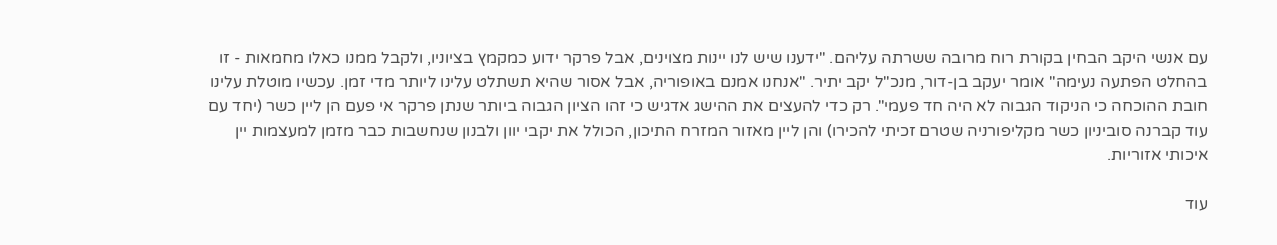עם אנשי היקב הבחין בקורת רוח מרובה ששרתה עליהם. "ידענו שיש לנו יינות מצוינים, אבל פרקר ידוע כמקמץ בציוניו, ולקבל ממנו כאלו מחמאות - זו בהחלט הפתעה נעימה" אומר יעקב בן-דור, מנכ"ל יקב יתיר. "אנחנו אמנם באופוריה, אבל אסור שהיא תשתלט עלינו ליותר מדי זמן. עכשיו מוטלת עלינו חובת ההוכחה כי הניקוד הגבוה לא היה חד פעמי". רק כדי להעצים את ההישג אדגיש כי זהו הציון הגבוה ביותר שנתן פרקר אי פעם הן ליין כשר (יחד עם עוד קברנה סוביניון כשר מקליפורניה שטרם זכיתי להכירו) והן ליין מאזור המזרח התיכון, הכולל את יקבי יוון ולבנון שנחשבות כבר מזמן למעצמות יין איכותי אזוריות.

עוד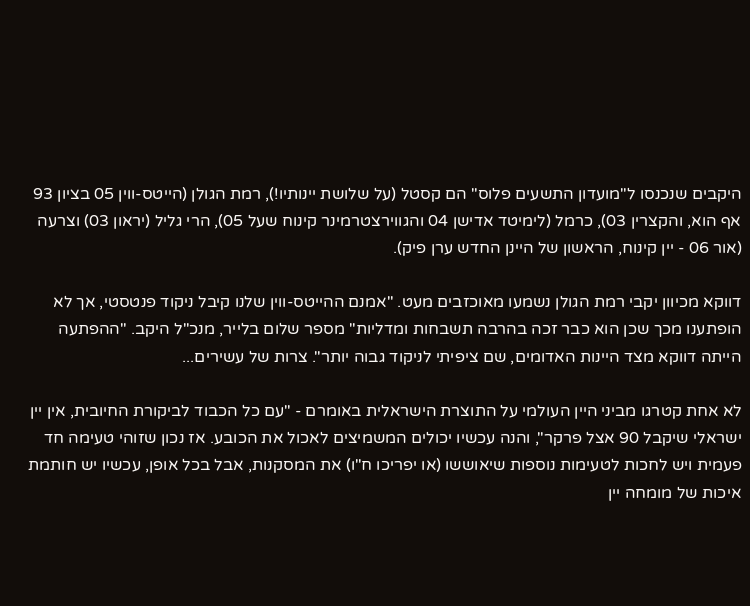היקבים שנכנסו ל"מועדון התשעים פלוס" הם קסטל (על שלושת יינותיו!), רמת הגולן (הייטס-ווין 05 בציון 93 אף הוא, והקצרין 03), כרמל (לימיטד אדישן 04 והגווירצטרמינר קינוח שעל 05), הרי גליל (יראון 03) וצרעה (אור 06 - יין קינוח, הראשון של היינן החדש ערן פיק).

דווקא מכיוון יקבי רמת הגולן נשמעו מאוכזבים מעט. "אמנם ההייטס-ווין שלנו קיבל ניקוד פנטסטי, אך לא הופתענו מכך שכן הוא כבר זכה בהרבה תשבחות ומדליות" מספר שלום בלייר, מנכ"ל היקב. "ההפתעה הייתה דווקא מצד היינות האדומים, שם ציפיתי לניקוד גבוה יותר". צרות של עשירים...

לא אחת קטרגו מביני היין העולמי על התוצרת הישראלית באומרם - "עם כל הכבוד לביקורת החיובית, אין יין ישראלי שיקבל 90 אצל פרקר", והנה עכשיו יכולים המשמיצים לאכול את הכובע. אז נכון שזוהי טעימה חד פעמית ויש לחכות לטעימות נוספות שיאוששו (או יפריכו ח"ו) את המסקנות, אבל בכל אופן, עכשיו יש חותמת איכות של מומחה יין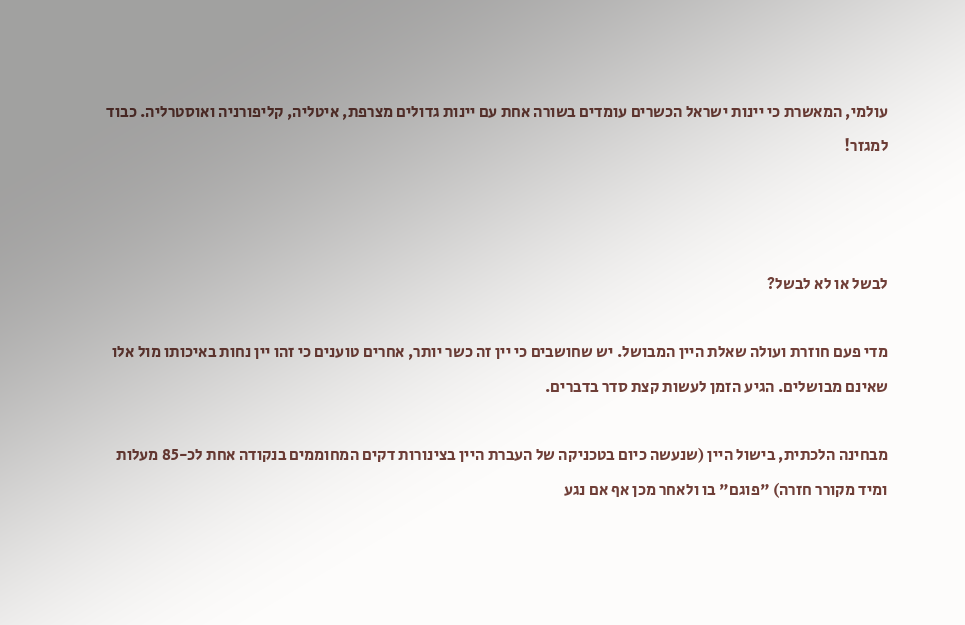עולמי, המאשרת כי יינות ישראל הכשרים עומדים בשורה אחת עם יינות גדולים מצרפת, איטליה, קליפורניה ואוסטרליה. כבוד למגזר!



לבשל או לא לבשל?

מדי פעם חוזרת ועולה שאלת היין המבושל. יש שחושבים כי יין זה כשר יותר, אחרים טוענים כי זהו יין נחות באיכותו מול אלו שאינם מבושלים. הגיע הזמן לעשות קצת סדר בדברים.

מבחינה הלכתית, בישול היין (שנעשה כיום בטכניקה של העברת היין בצינורות דקים המחוממים בנקודה אחת לכ-85 מעלות ומיד מקורר חזרה) "פוגם" בו ולאחר מכן אף אם נגע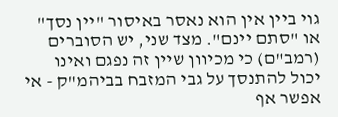גוי ביין אין הוא נאסר באיסור "יין נסך" או "סתם יינם". מצד שני, יש הסוברים (רמב"ם) כי מכיוון שיין זה נפגם ואינו יכול להתנסך על גבי המזבח בביהמ"ק - אי אפשר אף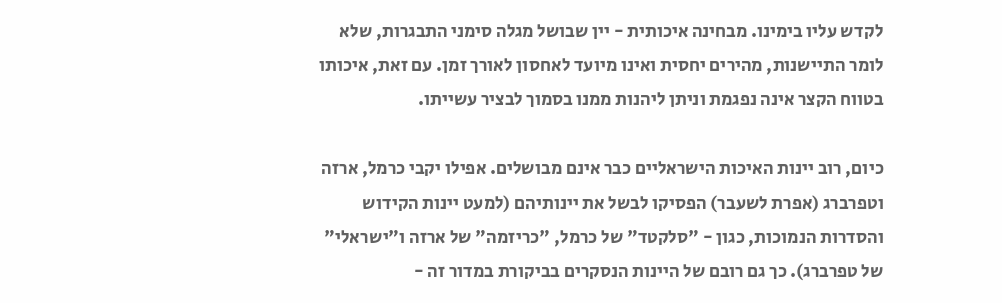לקדש עליו בימינו. מבחינה איכותית - יין שבושל מגלה סימני התבגרות, שלא לומר התיישנות, מהירים יחסית ואינו מיועד לאחסון לאורך זמן. עם זאת, איכותו בטווח הקצר אינה נפגמת וניתן ליהנות ממנו בסמוך לבציר עשייתו.

כיום, רוב יינות האיכות הישראליים כבר אינם מבושלים. אפילו יקבי כרמל, ארזה וטפרברג (אפרת לשעבר) הפסיקו לבשל את יינותיהם (למעט יינות הקידוש והסדרות הנמוכות, כגון - "סלקטד" של כרמל, "כריזמה" של ארזה ו"ישראלי" של טפרברג). כך גם רובם של היינות הנסקרים בביקורת במדור זה -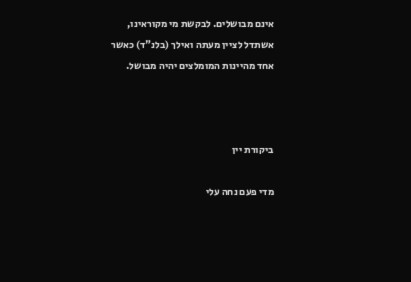אינם מבושלים. לבקשת מי מקוראינו, אשתדל לציין מעתה ואילך (בלנ"ד) כאשר אחד מהיינות המומלצים יהיה מבושל.



ביקורת יין

מדי פעם נחה עלי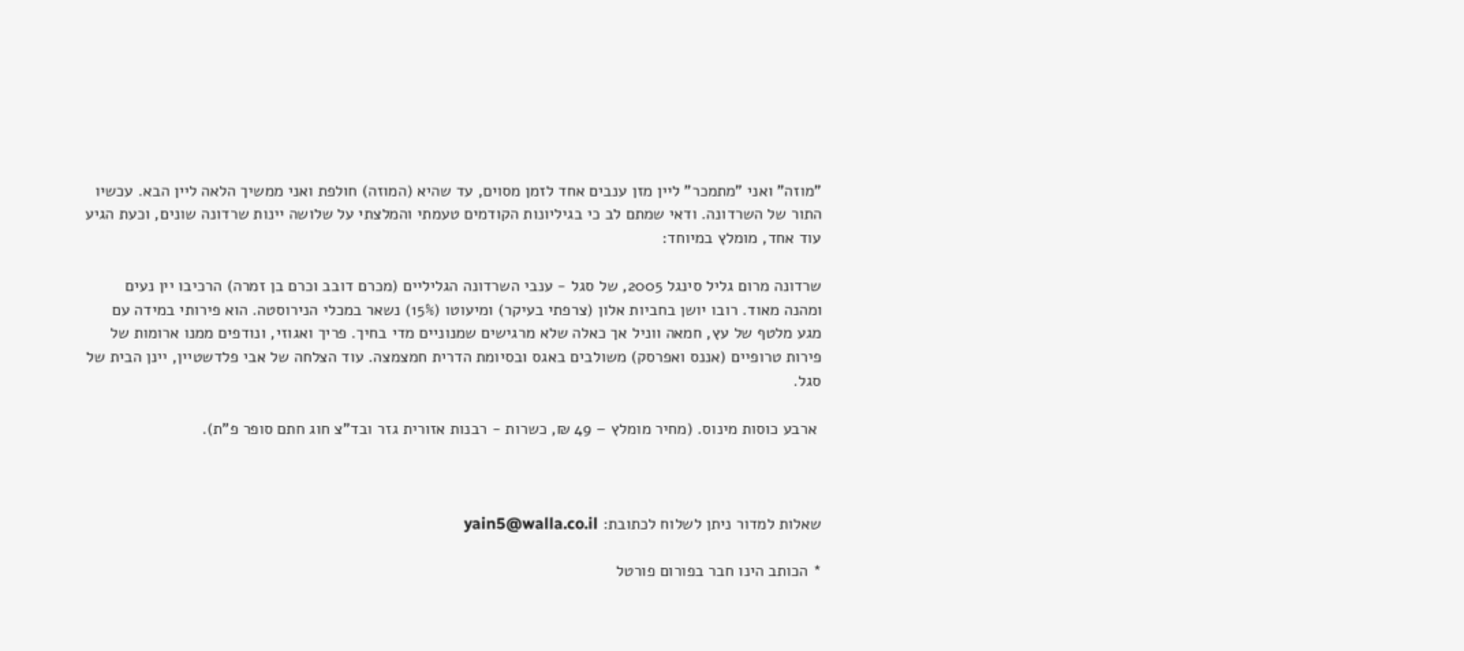"מוזה" ואני "מתמכר" ליין מזן ענבים אחד לזמן מסוים, עד שהיא (המוזה) חולפת ואני ממשיך הלאה ליין הבא. עכשיו התור של השרדונה. ודאי שמתם לב כי בגיליונות הקודמים טעמתי והמלצתי על שלושה יינות שרדונה שונים, וכעת הגיע עוד אחד, מומלץ במיוחד:

שרדונה מרום גליל סינגל 2005, של סגל - ענבי השרדונה הגליליים (מכרם דובב וכרם בן זמרה) הרכיבו יין נעים ומהנה מאוד. רובו יושן בחביות אלון (צרפתי בעיקר) ומיעוטו (15%) נשאר במכלי הנירוסטה. הוא פירותי במידה עם מגע מלטף של עץ, חמאה ווניל אך כאלה שלא מרגישים שמנוניים מדי בחיך. פריך ואגוזי, ונודפים ממנו ארומות של פירות טרופיים (אננס ואפרסק) משולבים באגס ובסיומת הדרית חמצמצה. עוד הצלחה של אבי פלדשטיין, יינן הבית של סגל.

 ארבע כוסות מינוס. (מחיר מומלץ – 49 ₪, כשרות - רבנות אזורית גזר ובד"צ חוג חתם סופר פ"ת).



שאלות למדור ניתן לשלוח לכתובת: yain5@walla.co.il

* הכותב הינו חבר בפורום פורטל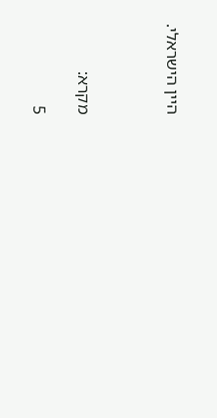היין הישראלי.



מקרא:

5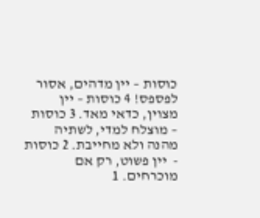כוסות – יין מדהים, אסור לפספס! 4 כוסות – יין מצוין, כדאי מאד. 3 כוסות – מוצלח למדי, לשתיה מהנה ולא מחייבת. 2 כוסות -  יין פשוט, רק אם מוכרחים. 1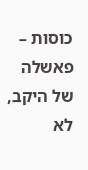כוסות – פאשלה של היקב, לא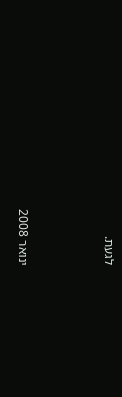לגעת.



ינואר 2008